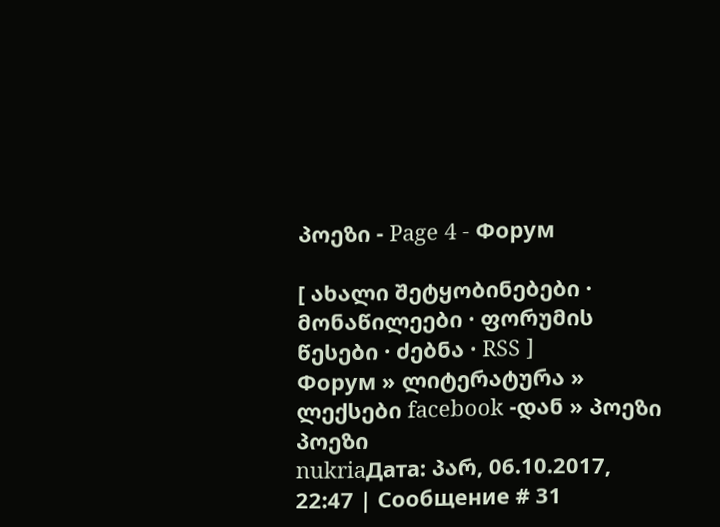პოეზი - Page 4 - Форум

[ ახალი შეტყობინებები · მონაწილეები · ფორუმის წესები · ძებნა · RSS ]
Форум » ლიტერატურა » ლექსები facebook -დან » პოეზი
პოეზი
nukriaДата: პარ, 06.10.2017, 22:47 | Сообщение # 31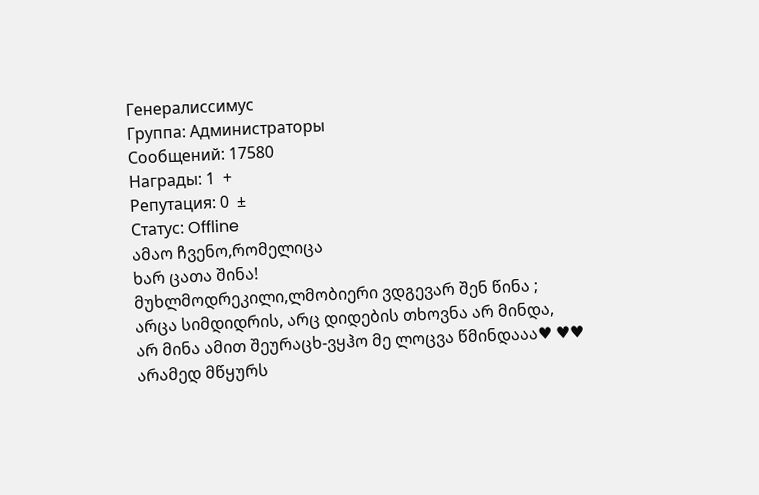Генералиссимус
Группа: Администраторы
Сообщений: 17580
Награды: 1  +
Репутация: 0  ±
Статус: Offline
ამაო ჩვენო,რომელიცა
ხარ ცათა შინა!
მუხლმოდრეკილი,ლმობიერი ვდგევარ შენ წინა ;
არცა სიმდიდრის, არც დიდების თხოვნა არ მინდა,
არ მინა ამით შეურაცხ-ვყჰო მე ლოცვა წმინდააა♥ ♥♥
არამედ მწყურს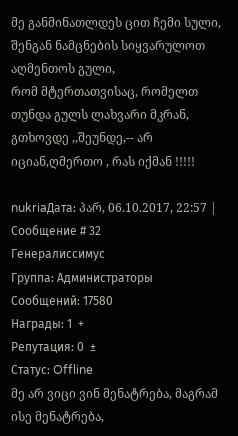მე განმინათლდეს ცით ჩემი სული,
შენგან ნამცნების სიყვარულოთ აღმენთოს გული,
რომ მტერთათვისაც, რომელთ თუნდა გულს ლახვარი მკრან,
გთხოვდე ,,შეუნდე,-- არ იციან,ღმერთო , რას იქმან !!!!!

nukriaДата: პარ, 06.10.2017, 22:57 | Сообщение # 32
Генералиссимус
Группа: Администраторы
Сообщений: 17580
Награды: 1  +
Репутация: 0  ±
Статус: Offline
მე არ ვიცი ვინ მენატრება, მაგრამ ისე მენატრება,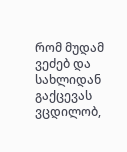რომ მუდამ ვეძებ და სახლიდან გაქცევას ვცდილობ,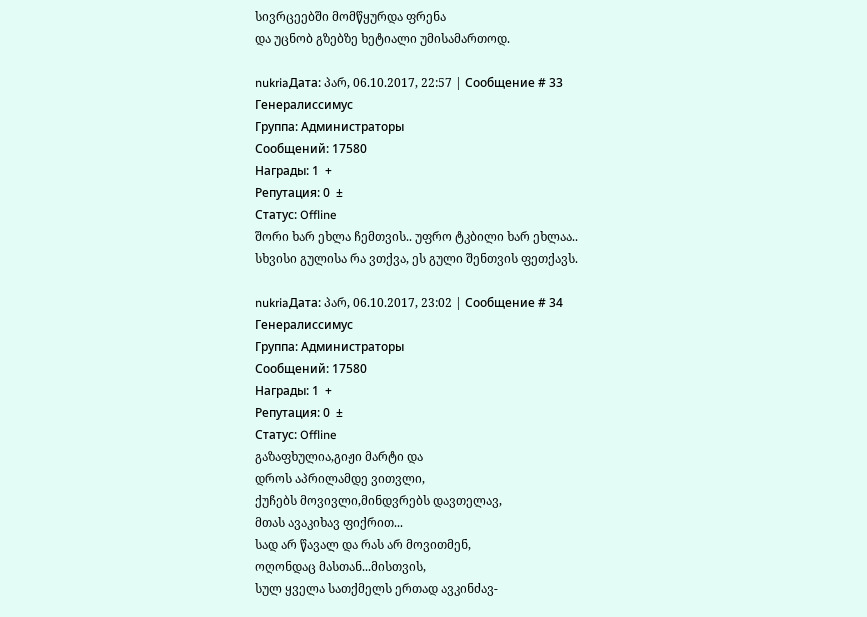სივრცეებში მომწყურდა ფრენა
და უცნობ გზებზე ხეტიალი უმისამართოდ.

nukriaДата: პარ, 06.10.2017, 22:57 | Сообщение # 33
Генералиссимус
Группа: Администраторы
Сообщений: 17580
Награды: 1  +
Репутация: 0  ±
Статус: Offline
შორი ხარ ეხლა ჩემთვის.. უფრო ტკბილი ხარ ეხლაა..
სხვისი გულისა რა ვთქვა, ეს გული შენთვის ფეთქავს.

nukriaДата: პარ, 06.10.2017, 23:02 | Сообщение # 34
Генералиссимус
Группа: Администраторы
Сообщений: 17580
Награды: 1  +
Репутация: 0  ±
Статус: Offline
გაზაფხულია,გიჟი მარტი და
დროს აპრილამდე ვითვლი,
ქუჩებს მოვივლი,მინდვრებს დავთელავ,
მთას ავაკიხავ ფიქრით...
სად არ წავალ და რას არ მოვითმენ,
ოღონდაც მასთან...მისთვის,
სულ ყველა სათქმელს ერთად ავკინძავ-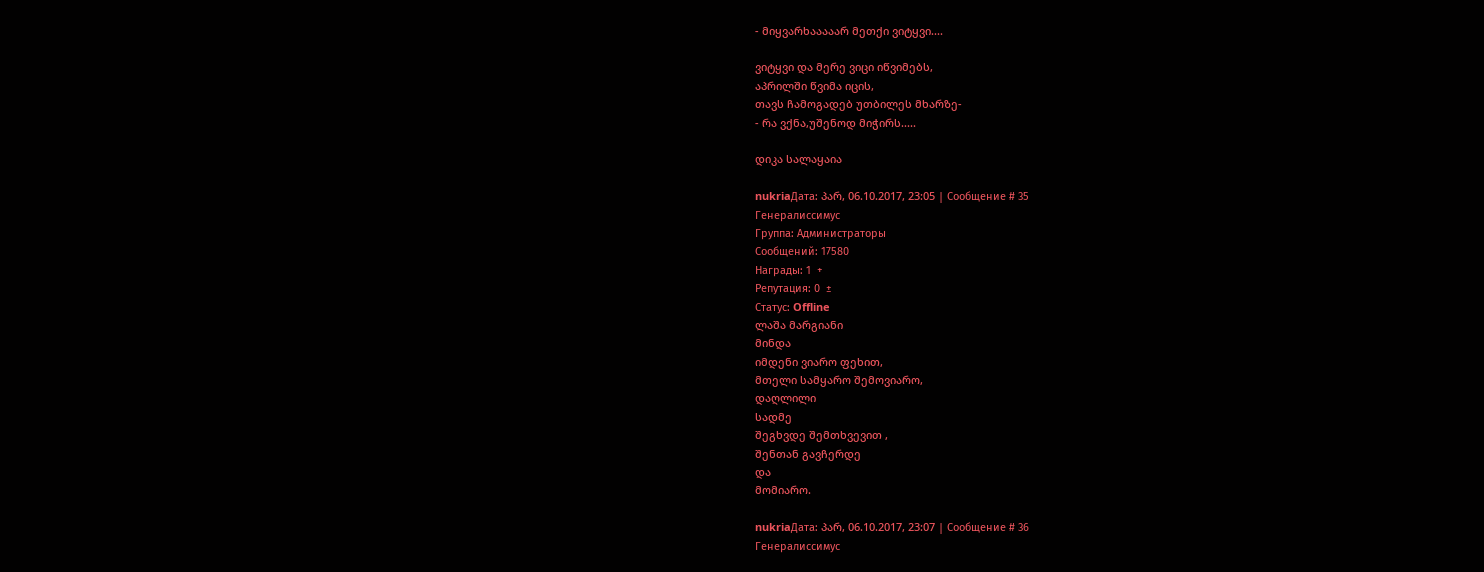- მიყვარხააააარ მეთქი ვიტყვი....

ვიტყვი და მერე ვიცი იწვიმებს,
აპრილში წვიმა იცის,
თავს ჩამოგადებ უთბილეს მხარზე-
- რა ვქნა,უშენოდ მიჭირს.....

დიკა სალაყაია

nukriaДата: პარ, 06.10.2017, 23:05 | Сообщение # 35
Генералиссимус
Группа: Администраторы
Сообщений: 17580
Награды: 1  +
Репутация: 0  ±
Статус: Offline
ლაშა მარგიანი
მინდა
იმდენი ვიარო ფეხით,
მთელი სამყარო შემოვიარო,
დაღლილი
სადმე
შეგხვდე შემთხვევით ,
შენთან გავჩერდე
და
მომიარო.

nukriaДата: პარ, 06.10.2017, 23:07 | Сообщение # 36
Генералиссимус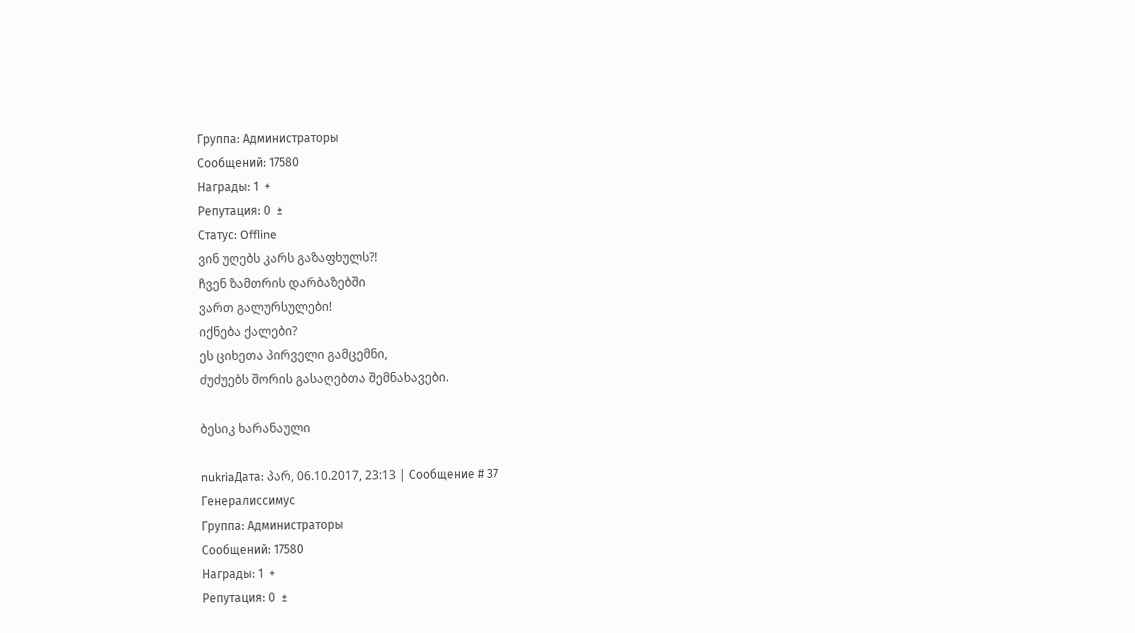Группа: Администраторы
Сообщений: 17580
Награды: 1  +
Репутация: 0  ±
Статус: Offline
ვინ უღებს კარს გაზაფხულს?!
ჩვენ ზამთრის დარბაზებში
ვართ გალურსულები!
იქნება ქალები?
ეს ციხეთა პირველი გამცემნი,
ძუძუებს შორის გასაღებთა შემნახავები.

ბესიკ ხარანაული

nukriaДата: პარ, 06.10.2017, 23:13 | Сообщение # 37
Генералиссимус
Группа: Администраторы
Сообщений: 17580
Награды: 1  +
Репутация: 0  ±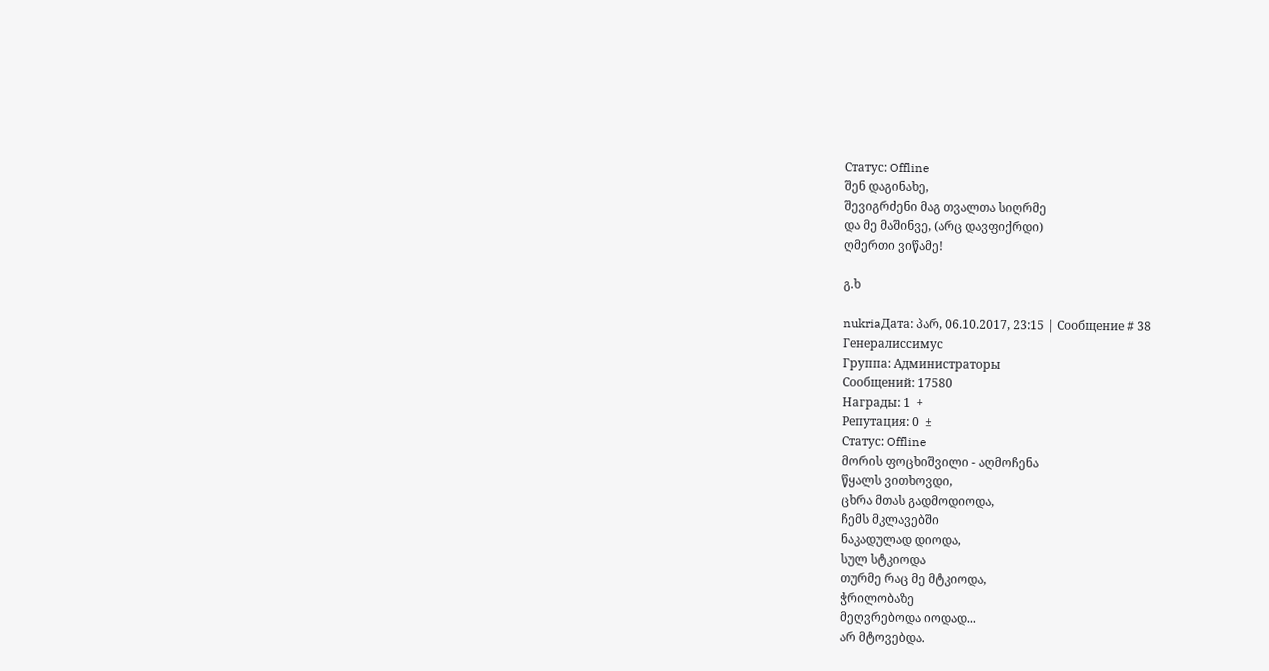Статус: Offline
შენ დაგინახე,
შევიგრძენი მაგ თვალთა სიღრმე
და მე მაშინვე, (არც დავფიქრდი)
ღმერთი ვიწამე!

გ.ხ

nukriaДата: პარ, 06.10.2017, 23:15 | Сообщение # 38
Генералиссимус
Группа: Администраторы
Сообщений: 17580
Награды: 1  +
Репутация: 0  ±
Статус: Offline
მორის ფოცხიშვილი - აღმოჩენა
წყალს ვითხოვდი,
ცხრა მთას გადმოდიოდა,
ჩემს მკლავებში
ნაკადულად დიოდა,
სულ სტკიოდა
თურმე რაც მე მტკიოდა,
ჭრილობაზე
მეღვრებოდა იოდად...
არ მტოვებდა.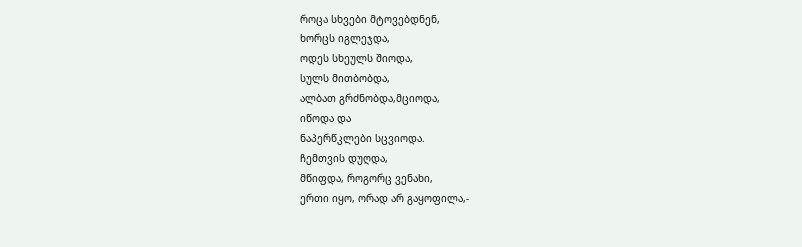როცა სხვები მტოვებდნენ,
ხორცს იგლეჯდა,
ოდეს სხეულს შიოდა,
სულს მითბობდა,
ალბათ გრძნობდა,მციოდა,
იწოდა და
ნაპერწკლები სცვიოდა.
ჩემთვის დუღდა,
მწიფდა, როგორც ვენახი,
ერთი იყო, ორად არ გაყოფილა,-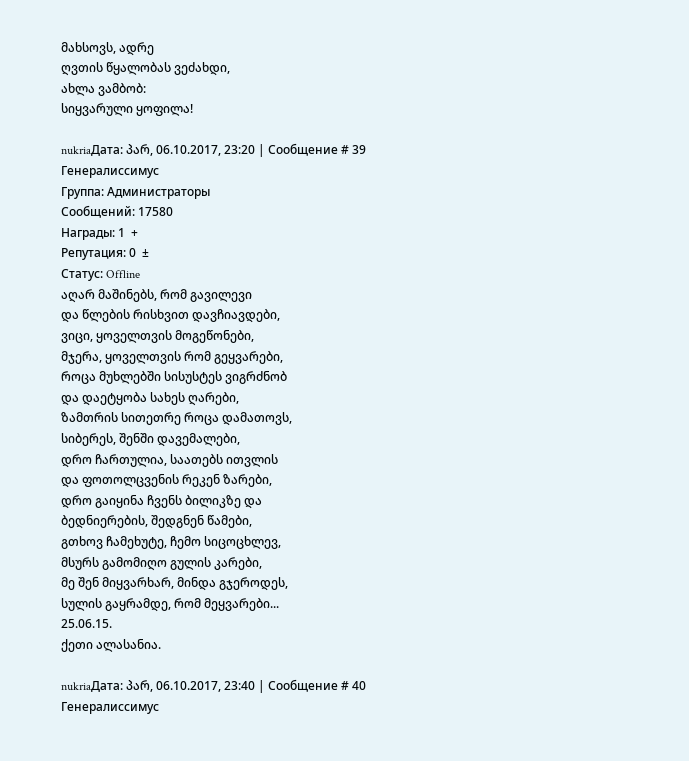მახსოვს, ადრე
ღვთის წყალობას ვეძახდი,
ახლა ვამბობ:
სიყვარული ყოფილა!

nukriaДата: პარ, 06.10.2017, 23:20 | Сообщение # 39
Генералиссимус
Группа: Администраторы
Сообщений: 17580
Награды: 1  +
Репутация: 0  ±
Статус: Offline
აღარ მაშინებს, რომ გავილევი
და წლების რისხვით დავჩიავდები,
ვიცი, ყოველთვის მოგეწონები,
მჯერა, ყოველთვის რომ გეყვარები,
როცა მუხლებში სისუსტეს ვიგრძნობ
და დაეტყობა სახეს ღარები,
ზამთრის სითეთრე როცა დამათოვს,
სიბერეს, შენში დავემალები,
დრო ჩართულია, საათებს ითვლის
და ფოთოლცვენის რეკენ ზარები,
დრო გაიყინა ჩვენს ბილიკზე და
ბედნიერების, შედგნენ წამები,
გთხოვ ჩამეხუტე, ჩემო სიცოცხლევ,
მსურს გამომიღო გულის კარები,
მე შენ მიყვარხარ, მინდა გჯეროდეს,
სულის გაყრამდე, რომ მეყვარები...
25.06.15.
ქეთი ალასანია.

nukriaДата: პარ, 06.10.2017, 23:40 | Сообщение # 40
Генералиссимус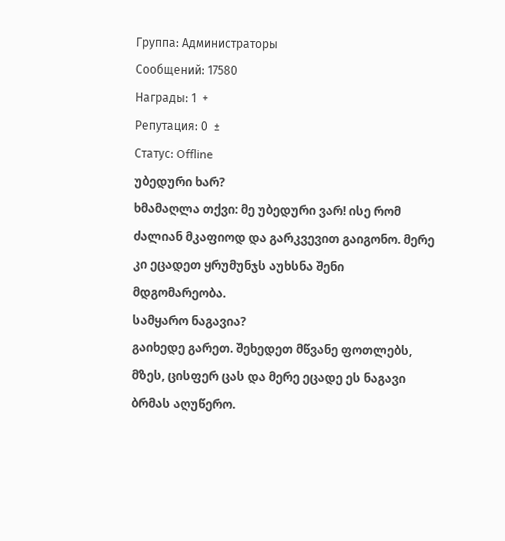Группа: Администраторы
Сообщений: 17580
Награды: 1  +
Репутация: 0  ±
Статус: Offline
უბედური ხარ?
ხმამაღლა თქვი: მე უბედური ვარ! ისე რომ ძალიან მკაფიოდ და გარკვევით გაიგონო. მერე კი ეცადეთ ყრუმუნჯს აუხსნა შენი მდგომარეობა.
სამყარო ნაგავია?
გაიხედე გარეთ. შეხედეთ მწვანე ფოთლებს, მზეს, ცისფერ ცას და მერე ეცადე ეს ნაგავი ბრმას აღუწერო.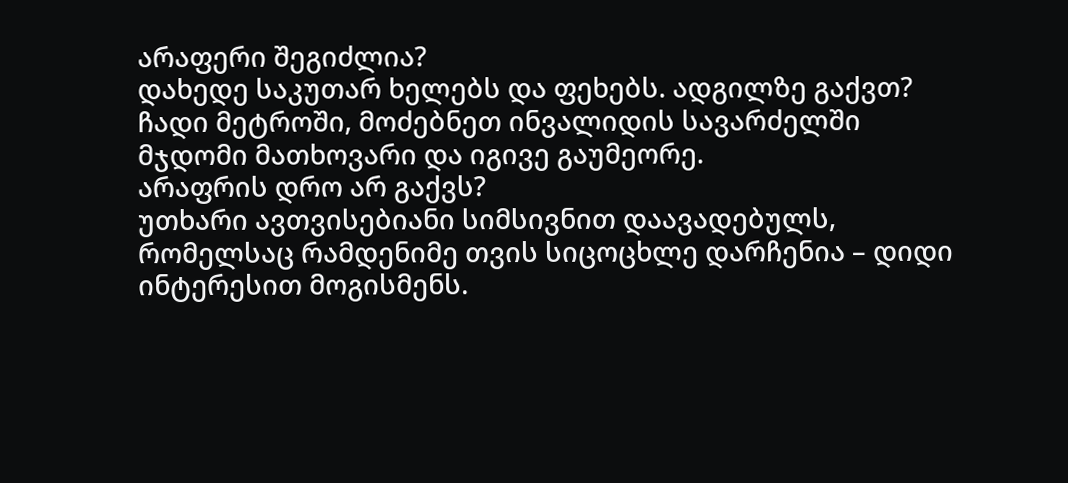არაფერი შეგიძლია?
დახედე საკუთარ ხელებს და ფეხებს. ადგილზე გაქვთ? ჩადი მეტროში, მოძებნეთ ინვალიდის სავარძელში მჯდომი მათხოვარი და იგივე გაუმეორე.
არაფრის დრო არ გაქვს?
უთხარი ავთვისებიანი სიმსივნით დაავადებულს, რომელსაც რამდენიმე თვის სიცოცხლე დარჩენია – დიდი ინტერესით მოგისმენს.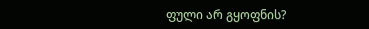ფული არ გყოფნის?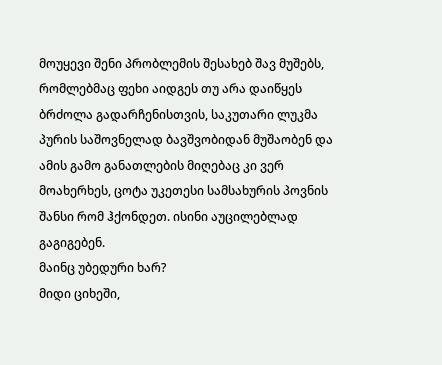მოუყევი შენი პრობლემის შესახებ შავ მუშებს, რომლებმაც ფეხი აიდგეს თუ არა დაიწყეს ბრძოლა გადარჩენისთვის, საკუთარი ლუკმა პურის საშოვნელად ბავშვობიდან მუშაობენ და ამის გამო განათლების მიღებაც კი ვერ მოახერხეს, ცოტა უკეთესი სამსახურის პოვნის შანსი რომ ჰქონდეთ. ისინი აუცილებლად გაგიგებენ.
მაინც უბედური ხარ?
მიდი ციხეში,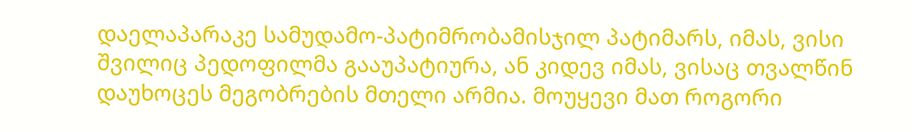დაელაპარაკე სამუდამო-პატიმრობამისჯილ პატიმარს, იმას, ვისი შვილიც პედოფილმა გააუპატიურა, ან კიდევ იმას, ვისაც თვალწინ დაუხოცეს მეგობრების მთელი არმია. მოუყევი მათ როგორი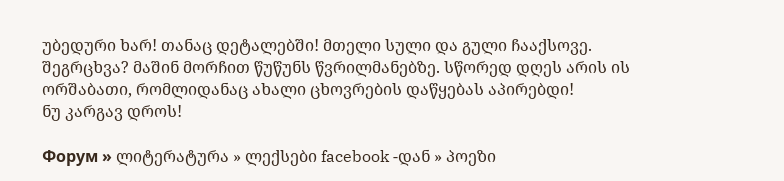უბედური ხარ! თანაც დეტალებში! მთელი სული და გული ჩააქსოვე.
შეგრცხვა? მაშინ მორჩით წუწუნს წვრილმანებზე. სწორედ დღეს არის ის ორშაბათი, რომლიდანაც ახალი ცხოვრების დაწყებას აპირებდი!
ნუ კარგავ დროს!

Форум » ლიტერატურა » ლექსები facebook -დან » პოეზი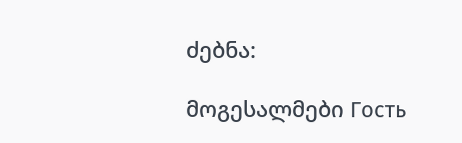ძებნა:

მოგესალმები Гость